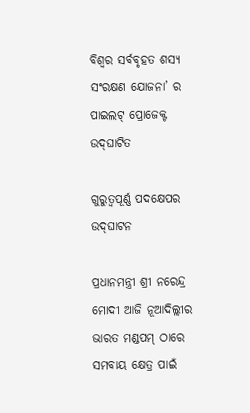ବିଶ୍ୱର ସର୍ବବୃହତ ଶସ୍ୟ ସଂରକ୍ଷଣ ଯୋଜନା’ ର ପାଇଲଟ୍ ପ୍ରୋଜେକ୍ଟ ଉଦ୍‌ଘାଟିତ

ଗୁରୁତ୍ୱପୂର୍ଣ୍ଣ ପଦକ୍ଷେପର ଉଦ୍‌ଘାଟନ

ପ୍ରଧାନମନ୍ତ୍ରୀ ଶ୍ରୀ ନରେନ୍ଦ୍ର ମୋଦୀ ଆଜି ନୂଆଦିଲ୍ଲୀର ଭାରତ ମଣ୍ଡପମ୍ ଠାରେ ସମବାୟ କ୍ଷେତ୍ର ପାଇଁ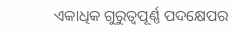ଏକାଧିକ ଗୁରୁତ୍ୱପୂର୍ଣ୍ଣ ପଦକ୍ଷେପର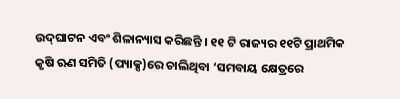ଉଦ୍‌ଘାଟନ ଏବଂ ଶିଳାନ୍ୟାସ କରିଛନ୍ତି । ୧୧ ଟି ରାଜ୍ୟର ୧୧ଟି ପ୍ରାଥମିକ କୃଷି ଋଣ ସମିତି (ପ୍ୟାକ୍ସ)ରେ ଚାଲିଥିବା ‘ସମବାୟ କ୍ଷେତ୍ରରେ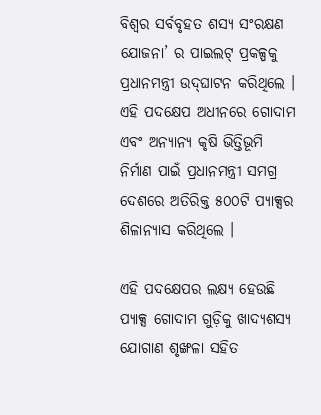ବିଶ୍ୱର ସର୍ବବୃହତ ଶସ୍ୟ ସଂରକ୍ଷଣ ଯୋଜନା’ ର ପାଇଲଟ୍ ପ୍ରକଳ୍ପକୁ ପ୍ରଧାନମନ୍ତ୍ରୀ ଉଦ୍‌ଘାଟନ କରିଥିଲେ । ଏହି ପଦକ୍ଷେପ ଅଧୀନରେ ଗୋଦାମ ଏବଂ ଅନ୍ୟାନ୍ୟ କୃଷି ଭିତ୍ତିଭୂମି ନିର୍ମାଣ ପାଇଁ ପ୍ରଧାନମନ୍ତ୍ରୀ ସମଗ୍ର ଦେଶରେ ଅତିରିକ୍ତ ୫୦୦ଟି ପ୍ୟାକ୍ସର ଶିଳାନ୍ୟାସ କରିଥିଲେ ।

ଏହି ପଦକ୍ଷେପର ଲକ୍ଷ୍ୟ ହେଉଛି ପ୍ୟାକ୍ସ ଗୋଦାମ ଗୁଡ଼ିକୁ ଖାଦ୍ୟଶସ୍ୟ ଯୋଗାଣ ଶୃଙ୍ଖଳା ସହିତ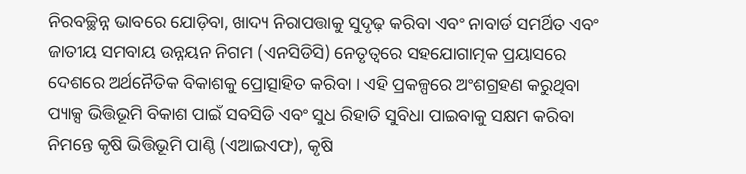ନିରବଚ୍ଛିନ୍ନ ଭାବରେ ଯୋଡ଼ିବା, ଖାଦ୍ୟ ନିରାପତ୍ତାକୁ ସୁଦୃଢ଼ କରିବା ଏବଂ ନାବାର୍ଡ ସମର୍ଥିତ ଏବଂ ଜାତୀୟ ସମବାୟ ଉନ୍ନୟନ ନିଗମ (ଏନସିଡିସି) ନେତୃତ୍ୱରେ ସହଯୋଗାତ୍ମକ ପ୍ରୟାସରେ ଦେଶରେ ଅର୍ଥନୈତିକ ବିକାଶକୁ ପ୍ରୋତ୍ସାହିତ କରିବା । ଏହି ପ୍ରକଳ୍ପରେ ଅଂଶଗ୍ରହଣ କରୁଥିବା ପ୍ୟାକ୍ସ ଭିତ୍ତିଭୂମି ବିକାଶ ପାଇଁ ସବସିଡି ଏବଂ ସୁଧ ରିହାତି ସୁବିଧା ପାଇବାକୁ ସକ୍ଷମ କରିବା ନିମନ୍ତେ କୃଷି ଭିତ୍ତିଭୂମି ପାଣ୍ଠି (ଏଆଇଏଫ), କୃଷି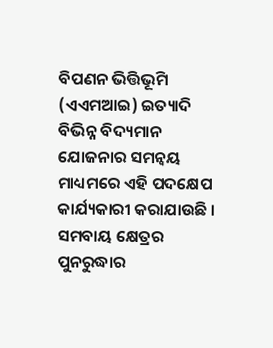ବିପଣନ ଭିତ୍ତିଭୂମି (ଏଏମଆଇ) ଇତ୍ୟାଦି ବିଭିନ୍ନ ବିଦ୍ୟମାନ ଯୋଜନାର ସମନ୍ୱୟ ମାଧ୍ୟମରେ ଏହି ପଦକ୍ଷେପ କାର୍ଯ୍ୟକାରୀ କରାଯାଉଛି । ସମବାୟ କ୍ଷେତ୍ରର ପୁନରୁଦ୍ଧାର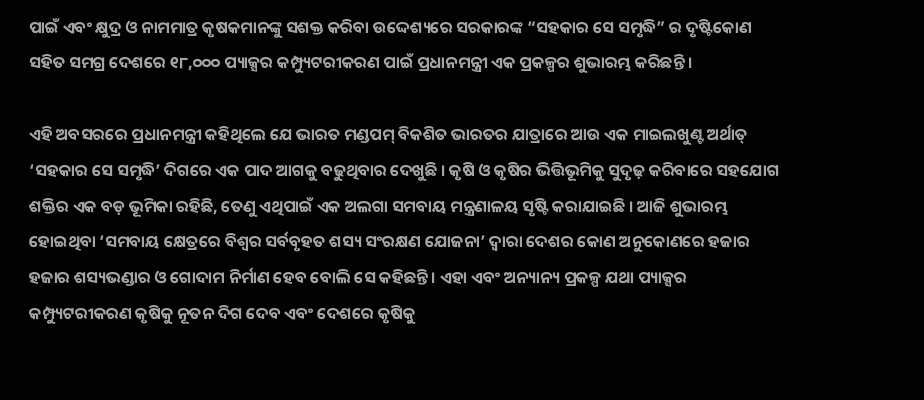ପାଇଁ ଏବଂ କ୍ଷୁଦ୍ର ଓ ନାମମାତ୍ର କୃଷକମାନଙ୍କୁ ସଶକ୍ତ କରିବା ଉଦ୍ଦେଶ୍ୟରେ ସରକାରଙ୍କ “ସହକାର ସେ ସମୃଦ୍ଧି” ର ଦୃଷ୍ଟିକୋଣ ସହିତ ସମଗ୍ର ଦେଶରେ ୧୮,୦୦୦ ପ୍ୟାକ୍ସର କମ୍ପ୍ୟୁଟରୀକରଣ ପାଇଁ ପ୍ରଧାନମନ୍ତ୍ରୀ ଏକ ପ୍ରକଳ୍ପର ଶୁଭାରମ୍ଭ କରିଛନ୍ତି ।

ଏହି ଅବସରରେ ପ୍ରଧାନମନ୍ତ୍ରୀ କହିଥିଲେ ଯେ ଭାରତ ମଣ୍ଡପମ୍ ବିକଶିତ ଭାରତର ଯାତ୍ରାରେ ଆଉ ଏକ ମାଇଲଖୁଣ୍ଟ ଅର୍ଥାତ୍ ‘ସହକାର ସେ ସମୃଦ୍ଧି’ ଦିଗରେ ଏକ ପାଦ ଆଗକୁ ବଢୁଥିବାର ଦେଖୁଛି । କୃଷି ଓ କୃଷିର ଭିତ୍ତିଭୂମିକୁ ସୁଦୃଢ଼ କରିବାରେ ସହଯୋଗ ଶକ୍ତିର ଏକ ବଡ଼ ଭୂମିକା ରହିଛି, ତେଣୁ ଏଥିପାଇଁ ଏକ ଅଲଗା ସମବାୟ ମନ୍ତ୍ରଣାଳୟ ସୃଷ୍ଟି କରାଯାଇଛି । ଆଜି ଶୁଭାରମ୍ଭ ହୋଇଥିବା ‘ସମବାୟ କ୍ଷେତ୍ରରେ ବିଶ୍ୱର ସର୍ବବୃହତ ଶସ୍ୟ ସଂରକ୍ଷଣ ଯୋଜନା’ ଦ୍ୱାରା ଦେଶର କୋଣ ଅନୁକୋଣରେ ହଜାର ହଜାର ଶସ୍ୟଭଣ୍ଡାର ଓ ଗୋଦାମ ନିର୍ମାଣ ହେବ ବୋଲି ସେ କହିଛନ୍ତି । ଏହା ଏବଂ ଅନ୍ୟାନ୍ୟ ପ୍ରକଳ୍ପ ଯଥା ପ୍ୟାକ୍ସର କମ୍ପ୍ୟୁଟରୀକରଣ କୃଷିକୁ ନୂତନ ଦିଗ ଦେବ ଏବଂ ଦେଶରେ କୃଷିକୁ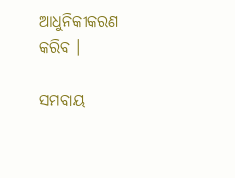ଆଧୁନିକୀକରଣ କରିବ ।

ସମବାୟ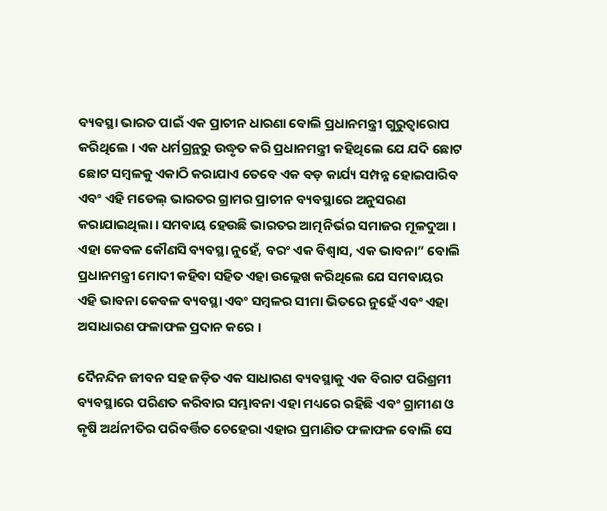ବ୍ୟବସ୍ଥା ଭାରତ ପାଇଁ ଏକ ପ୍ରାଚୀନ ଧାରଣା ବୋଲି ପ୍ରଧାନମନ୍ତ୍ରୀ ଗୁରୁତ୍ୱାରୋପ କରିଥିଲେ । ଏକ ଧର୍ମଗ୍ରନ୍ଥରୁ ଉଦ୍ଧୃତ କରି ପ୍ରଧାନମନ୍ତ୍ରୀ କହିଥିଲେ ଯେ ଯଦି ଛୋଟ ଛୋଟ ସମ୍ବଳକୁ ଏକାଠି କରାଯାଏ ତେବେ ଏକ ବଡ଼ କାର୍ଯ୍ୟ ସମ୍ପନ୍ନ ହୋଇପାରିବ ଏବଂ ଏହି ମଡେଲ୍ ଭାରତର ଗ୍ରାମର ପ୍ରାଚୀନ ବ୍ୟବସ୍ଥାରେ ଅନୁସରଣ କରାଯାଇଥିଲା । ସମବାୟ ହେଉଛି ଭାରତର ଆତ୍ମନିର୍ଭର ସମାଜର ମୂଳଦୁଆ । ଏହା କେବଳ କୌଣସି ବ୍ୟବସ୍ଥା ନୁହେଁ, ବରଂ ଏକ ବିଶ୍ୱାସ, ଏକ ଭାବନା” ବୋଲି ପ୍ରଧାନମନ୍ତ୍ରୀ ମୋଦୀ କହିବା ସହିତ ଏହା ଉଲ୍ଲେଖ କରିଥିଲେ ଯେ ସମବାୟର ଏହି ଭାବନା କେବଳ ବ୍ୟବସ୍ଥା ଏବଂ ସମ୍ବଳର ସୀମା ଭିତରେ ନୁହେଁ ଏବଂ ଏହା ଅସାଧାରଣ ଫଳାଫଳ ପ୍ରଦାନ କରେ ।

ଦୈନନ୍ଦିନ ଜୀବନ ସହ ଜଡ଼ିତ ଏକ ସାଧାରଣ ବ୍ୟବସ୍ଥାକୁ ଏକ ବିରାଟ ପରିଶ୍ରମୀ ବ୍ୟବସ୍ଥାରେ ପରିଣତ କରିବାର ସମ୍ଭାବନା ଏହା ମଧ୍ୟରେ ରହିଛି ଏବଂ ଗ୍ରାମୀଣ ଓ କୃଷି ଅର୍ଥନୀତିର ପରିବର୍ତ୍ତିତ ଚେହେରା ଏହାର ପ୍ରମାଣିତ ଫଳାଫଳ ବୋଲି ସେ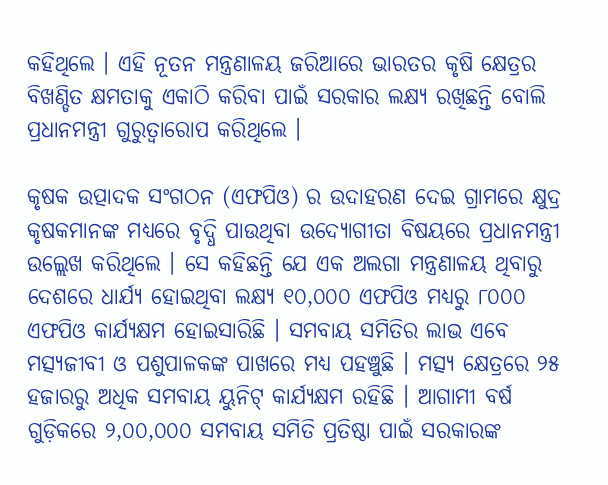କହିଥିଲେ । ଏହି ନୂତନ ମନ୍ତ୍ରଣାଳୟ ଜରିଆରେ ଭାରତର କୃଷି କ୍ଷେତ୍ରର ବିଖଣ୍ଡିତ କ୍ଷମତାକୁ ଏକାଠି କରିବା ପାଇଁ ସରକାର ଲକ୍ଷ୍ୟ ରଖିଛନ୍ତି ବୋଲି ପ୍ରଧାନମନ୍ତ୍ରୀ ଗୁରୁତ୍ୱାରୋପ କରିଥିଲେ ।

କୃଷକ ଉତ୍ପାଦକ ସଂଗଠନ (ଏଫପିଓ) ର ଉଦାହରଣ ଦେଇ ଗ୍ରାମରେ କ୍ଷୁଦ୍ର କୃଷକମାନଙ୍କ ମଧ୍ୟରେ ବୃଦ୍ଧି ପାଉଥିବା ଉଦ୍ୟୋଗୀତା ବିଷୟରେ ପ୍ରଧାନମନ୍ତ୍ରୀ ଉଲ୍ଲେଖ କରିଥିଲେ । ସେ କହିଛନ୍ତି ଯେ ଏକ ଅଲଗା ମନ୍ତ୍ରଣାଳୟ ଥିବାରୁ ଦେଶରେ ଧାର୍ଯ୍ୟ ହୋଇଥିବା ଲକ୍ଷ୍ୟ ୧୦,୦୦୦ ଏଫପିଓ ମଧ୍ୟରୁ ୮୦୦୦ ଏଫପିଓ କାର୍ଯ୍ୟକ୍ଷମ ହୋଇସାରିଛି । ସମବାୟ ସମିତିର ଲାଭ ଏବେ ମତ୍ସ୍ୟଜୀବୀ ଓ ପଶୁପାଳକଙ୍କ ପାଖରେ ମଧ୍ୟ ପହଞ୍ଚୁଛି । ମତ୍ସ୍ୟ କ୍ଷେତ୍ରରେ ୨୫ ହଜାରରୁ ଅଧିକ ସମବାୟ ୟୁନିଟ୍ କାର୍ଯ୍ୟକ୍ଷମ ରହିଛି । ଆଗାମୀ ବର୍ଷ ଗୁଡ଼ିକରେ ୨,୦୦,୦୦୦ ସମବାୟ ସମିତି ପ୍ରତିଷ୍ଠା ପାଇଁ ସରକାରଙ୍କ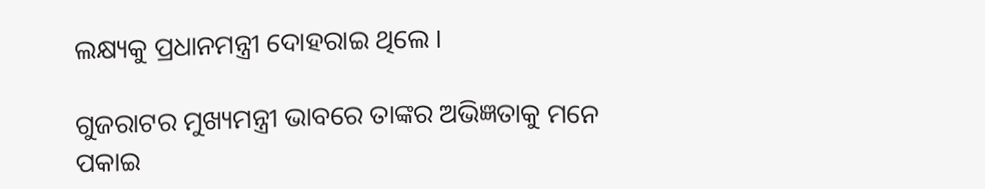ଲକ୍ଷ୍ୟକୁ ପ୍ରଧାନମନ୍ତ୍ରୀ ଦୋହରାଇ ଥିଲେ ।

ଗୁଜରାଟର ମୁଖ୍ୟମନ୍ତ୍ରୀ ଭାବରେ ତାଙ୍କର ଅଭିଜ୍ଞତାକୁ ମନେ ପକାଇ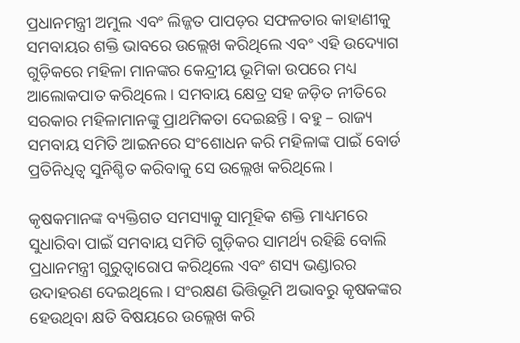ପ୍ରଧାନମନ୍ତ୍ରୀ ଅମୁଲ ଏବଂ ଲିଜ୍ଜତ ପାପଡ଼ର ସଫଳତାର କାହାଣୀକୁ ସମବାୟର ଶକ୍ତି ଭାବରେ ଉଲ୍ଲେଖ କରିଥିଲେ ଏବଂ ଏହି ଉଦ୍ୟୋଗ ଗୁଡ଼ିକରେ ମହିଳା ମାନଙ୍କର କେନ୍ଦ୍ରୀୟ ଭୂମିକା ଉପରେ ମଧ୍ୟ ଆଲୋକପାତ କରିଥିଲେ । ସମବାୟ କ୍ଷେତ୍ର ସହ ଜଡ଼ିତ ନୀତିରେ ସରକାର ମହିଳାମାନଙ୍କୁ ପ୍ରାଥମିକତା ଦେଇଛନ୍ତି । ବହୁ – ରାଜ୍ୟ ସମବାୟ ସମିତି ଆଇନରେ ସଂଶୋଧନ କରି ମହିଳାଙ୍କ ପାଇଁ ବୋର୍ଡ ପ୍ରତିନିଧିତ୍ୱ ସୁନିଶ୍ଚିତ କରିବାକୁ ସେ ଉଲ୍ଲେଖ କରିଥିଲେ ।

କୃଷକମାନଙ୍କ ବ୍ୟକ୍ତିଗତ ସମସ୍ୟାକୁ ସାମୂହିକ ଶକ୍ତି ମାଧ୍ୟମରେ ସୁଧାରିବା ପାଇଁ ସମବାୟ ସମିତି ଗୁଡ଼ିକର ସାମର୍ଥ୍ୟ ରହିଛି ବୋଲି ପ୍ରଧାନମନ୍ତ୍ରୀ ଗୁରୁତ୍ୱାରୋପ କରିଥିଲେ ଏବଂ ଶସ୍ୟ ଭଣ୍ଡାରର ଉଦାହରଣ ଦେଇଥିଲେ । ସଂରକ୍ଷଣ ଭିତ୍ତିଭୂମି ଅଭାବରୁ କୃଷକଙ୍କର ହେଉଥିବା କ୍ଷତି ବିଷୟରେ ଉଲ୍ଲେଖ କରି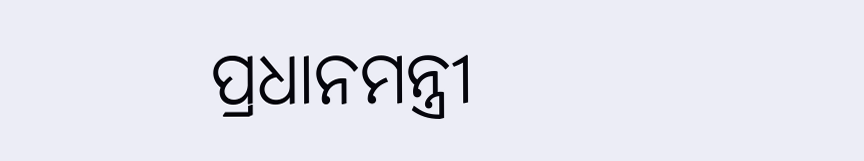ପ୍ରଧାନମନ୍ତ୍ରୀ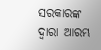ସରକାରଙ୍କ ଦ୍ୱାରା ଆରମ୍ଭ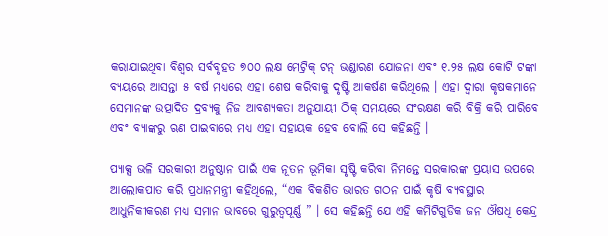କରାଯାଇଥିବା ବିଶ୍ୱର ସର୍ବବୃହତ ୭୦୦ ଲକ୍ଷ ମେଟ୍ରିକ୍ ଟନ୍ ଭଣ୍ଡାରଣ ଯୋଜନା ଏବଂ ୧.୨୫ ଲକ୍ଷ କୋଟି ଟଙ୍କା ବ୍ୟୟରେ ଆସନ୍ତା ୫ ବର୍ଷ ମଧ୍ୟରେ ଏହା ଶେଷ କରିବାକୁ ଦୃଷ୍ଟି ଆକର୍ଷଣ କରିଥିଲେ । ଏହା ଦ୍ୱାରା କୃଷକମାନେ ସେମାନଙ୍କ ଉତ୍ପାଦିତ ଦ୍ରବ୍ୟକୁ ନିଜ ଆବଶ୍ୟକତା ଅନୁଯାୟୀ ଠିକ୍ ସମୟରେ ସଂରକ୍ଷଣ କରି ବିକ୍ରି କରି ପାରିବେ ଏବଂ ବ୍ୟାଙ୍କରୁ ଋଣ ପାଇବାରେ ମଧ୍ୟ ଏହା ସହାୟକ ହେବ ବୋଲି ସେ କହିଛନ୍ତି ।

ପ୍ୟାକ୍ସ ଭଳି ସରକାରୀ ଅନୁଷ୍ଠାନ ପାଇଁ ଏକ ନୂତନ ଭୂମିକା ସୃଷ୍ଟି କରିବା ନିମନ୍ତେ ସରକାରଙ୍କ ପ୍ରୟାସ ଉପରେ ଆଲୋକପାତ କରି ପ୍ରଧାନମନ୍ତ୍ରୀ କହିଥିଲେ, “ଏକ ବିକଶିତ ଭାରତ ଗଠନ ପାଇଁ କୃଷି ବ୍ୟବସ୍ଥାର ଆଧୁନିକୀକରଣ ମଧ୍ୟ ସମାନ ଭାବରେ ଗୁରୁତ୍ୱପୂର୍ଣ୍ଣ ” । ସେ କହିଛନ୍ତି ଯେ ଏହି କମିଟିଗୁଡିକ ଜନ ଔଷଧି କେନ୍ଦ୍ର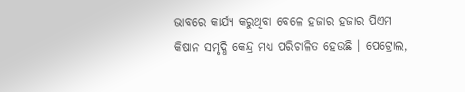ଭାବରେ କାର୍ଯ୍ୟ କରୁଥିବା ବେଳେ ହଜାର ହଜାର ପିଏମ କିଷାନ ସମୃଦ୍ଧି କେନ୍ଦ୍ର ମଧ୍ୟ ପରିଚାଳିତ ହେଉଛି । ପେଟ୍ରୋଲ,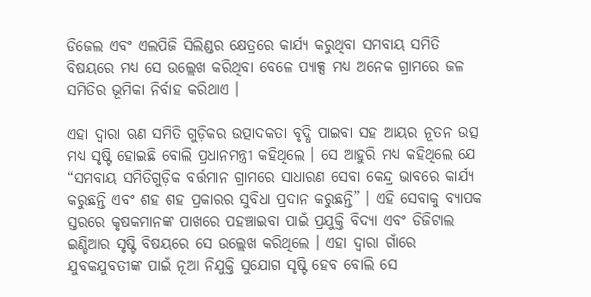ଡିଜେଲ ଏବଂ ଏଲପିଜି ସିଲିଣ୍ଡର କ୍ଷେତ୍ରରେ କାର୍ଯ୍ୟ କରୁଥିବା ସମବାୟ ସମିତି ବିଷୟରେ ମଧ୍ୟ ସେ ଉଲ୍ଲେଖ କରିଥିବା ବେଳେ ପ୍ୟାକ୍ସ ମଧ୍ୟ ଅନେକ ଗ୍ରାମରେ ଜଳ ସମିତିର ଭୂମିକା ନିର୍ବାହ କରିଥାଏ ।

ଏହା ଦ୍ୱାରା ଋଣ ସମିତି ଗୁଡ଼ିକର ଉତ୍ପାଦକତା ବୃଦ୍ଧି ପାଇବା ସହ ଆୟର ନୂତନ ଉତ୍ସ ମଧ୍ୟ ସୃଷ୍ଟି ହୋଇଛି ବୋଲି ପ୍ରଧାନମନ୍ତ୍ରୀ କହିଥିଲେ । ସେ ଆହୁରି ମଧ୍ୟ କହିଥିଲେ ଯେ “ସମବାୟ ସମିତିଗୁଡ଼ିକ ବର୍ତ୍ତମାନ ଗ୍ରାମରେ ସାଧାରଣ ସେବା କେନ୍ଦ୍ର ଭାବରେ କାର୍ଯ୍ୟ କରୁଛନ୍ତି ଏବଂ ଶହ ଶହ ପ୍ରକାରର ସୁବିଧା ପ୍ରଦାନ କରୁଛନ୍ତି” । ଏହି ସେବାକୁ ବ୍ୟାପକ ସ୍ତରରେ କୃଷକମାନଙ୍କ ପାଖରେ ପହଞ୍ଚାଇବା ପାଇଁ ପ୍ରଯୁକ୍ତି ବିଦ୍ୟା ଏବଂ ଡିଜିଟାଲ ଇଣ୍ଡିଆର ସୃଷ୍ଟି ବିଷୟରେ ସେ ଉଲ୍ଲେଖ କରିଥିଲେ । ଏହା ଦ୍ୱାରା ଗାଁରେ ଯୁବକଯୁବତୀଙ୍କ ପାଇଁ ନୂଆ ନିଯୁକ୍ତି ସୁଯୋଗ ସୃଷ୍ଟି ହେବ ବୋଲି ସେ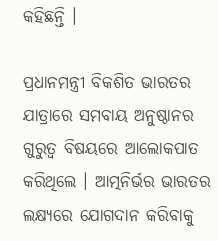କହିଛନ୍ତି ।

ପ୍ରଧାନମନ୍ତ୍ରୀ ବିକଶିତ ଭାରତର ଯାତ୍ରାରେ ସମବାୟ ଅନୁଷ୍ଠାନର ଗୁରୁତ୍ୱ ବିଷୟରେ ଆଲୋକପାତ କରିଥିଲେ । ଆତ୍ମନିର୍ଭର ଭାରତର ଲକ୍ଷ୍ୟରେ ଯୋଗଦାନ କରିବାକୁ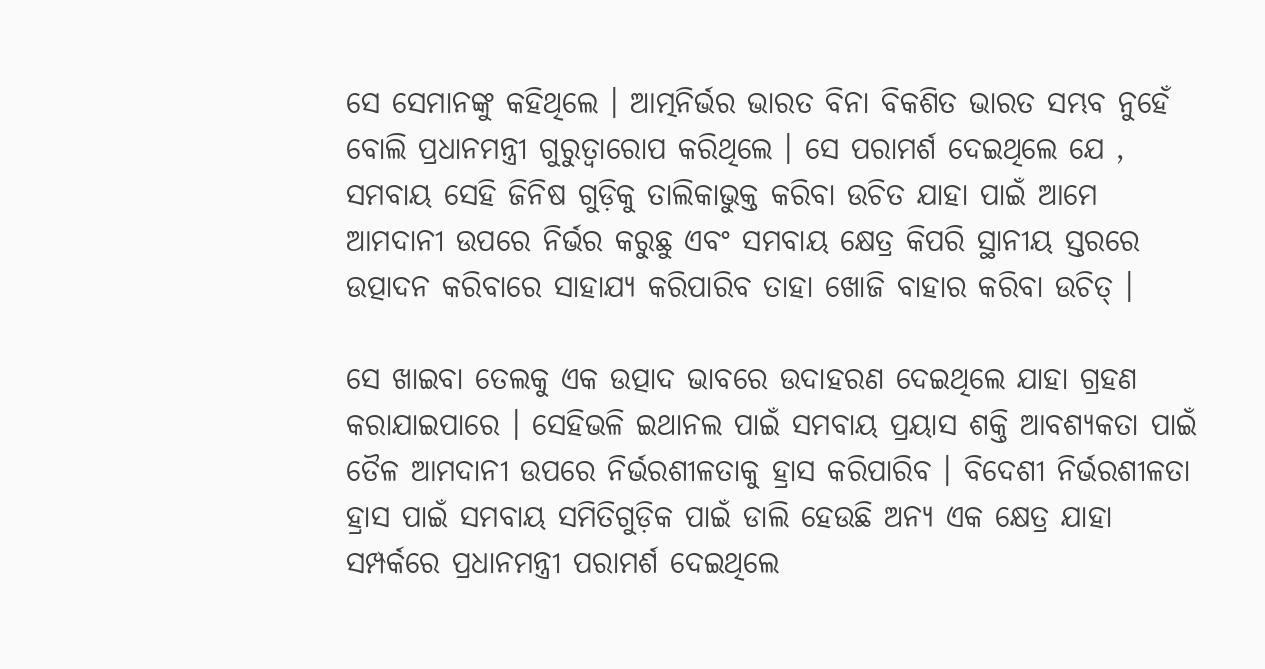ସେ ସେମାନଙ୍କୁ କହିଥିଲେ । ଆତ୍ମନିର୍ଭର ଭାରତ ବିନା ବିକଶିତ ଭାରତ ସମ୍ଭବ ନୁହେଁ ବୋଲି ପ୍ରଧାନମନ୍ତ୍ରୀ ଗୁରୁତ୍ୱାରୋପ କରିଥିଲେ । ସେ ପରାମର୍ଶ ଦେଇଥିଲେ ଯେ , ସମବାୟ ସେହି ଜିନିଷ ଗୁଡ଼ିକୁ ତାଲିକାଭୁକ୍ତ କରିବା ଉଚିତ ଯାହା ପାଇଁ ଆମେ ଆମଦାନୀ ଉପରେ ନିର୍ଭର କରୁଛୁ ଏବଂ ସମବାୟ କ୍ଷେତ୍ର କିପରି ସ୍ଥାନୀୟ ସ୍ତରରେ ଉତ୍ପାଦନ କରିବାରେ ସାହାଯ୍ୟ କରିପାରିବ ତାହା ଖୋଜି ବାହାର କରିବା ଉଚିତ୍ ।

ସେ ଖାଇବା ତେଲକୁ ଏକ ଉତ୍ପାଦ ଭାବରେ ଉଦାହରଣ ଦେଇଥିଲେ ଯାହା ଗ୍ରହଣ କରାଯାଇପାରେ । ସେହିଭଳି ଇଥାନଲ ପାଇଁ ସମବାୟ ପ୍ରୟାସ ଶକ୍ତି ଆବଶ୍ୟକତା ପାଇଁ ତୈଳ ଆମଦାନୀ ଉପରେ ନିର୍ଭରଶୀଳତାକୁ ହ୍ରାସ କରିପାରିବ । ବିଦେଶୀ ନିର୍ଭରଶୀଳତା ହ୍ରାସ ପାଇଁ ସମବାୟ ସମିତିଗୁଡ଼ିକ ପାଇଁ ଡାଲି ହେଉଛି ଅନ୍ୟ ଏକ କ୍ଷେତ୍ର ଯାହା ସମ୍ପର୍କରେ ପ୍ରଧାନମନ୍ତ୍ରୀ ପରାମର୍ଶ ଦେଇଥିଲେ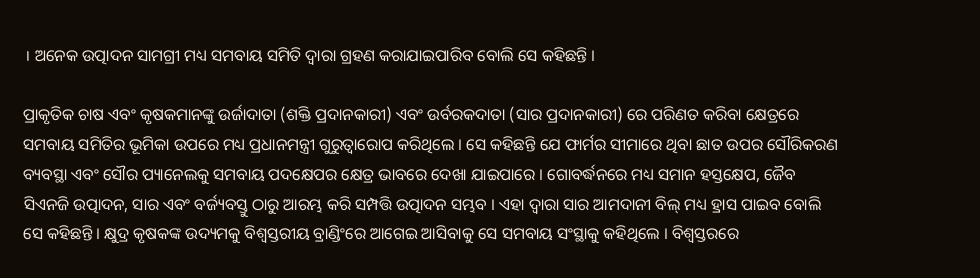। ଅନେକ ଉତ୍ପାଦନ ସାମଗ୍ରୀ ମଧ୍ୟ ସମବାୟ ସମିତି ଦ୍ୱାରା ଗ୍ରହଣ କରାଯାଇପାରିବ ବୋଲି ସେ କହିଛନ୍ତି ।

ପ୍ରାକୃତିକ ଚାଷ ଏବଂ କୃଷକମାନଙ୍କୁ ଉର୍ଜାଦାତା (ଶକ୍ତି ପ୍ରଦାନକାରୀ) ଏବଂ ଉର୍ବରକଦାତା (ସାର ପ୍ରଦାନକାରୀ) ରେ ପରିଣତ କରିବା କ୍ଷେତ୍ରରେ ସମବାୟ ସମିତିର ଭୂମିକା ଉପରେ ମଧ୍ୟ ପ୍ରଧାନମନ୍ତ୍ରୀ ଗୁରୁତ୍ୱାରୋପ କରିଥିଲେ । ସେ କହିଛନ୍ତି ଯେ ଫାର୍ମର ସୀମାରେ ଥିବା ଛାତ ଉପର ସୌରିକରଣ ବ୍ୟବସ୍ଥା ଏବଂ ସୌର ପ୍ୟାନେଲକୁ ସମବାୟ ପଦକ୍ଷେପର କ୍ଷେତ୍ର ଭାବରେ ଦେଖା ଯାଇପାରେ । ଗୋବର୍ଦ୍ଧନରେ ମଧ୍ୟ ସମାନ ହସ୍ତକ୍ଷେପ, ଜୈବ ସିଏନଜି ଉତ୍ପାଦନ, ସାର ଏବଂ ବର୍ଜ୍ୟବସ୍ତୁ ଠାରୁ ଆରମ୍ଭ କରି ସମ୍ପତ୍ତି ଉତ୍ପାଦନ ସମ୍ଭବ । ଏହା ଦ୍ୱାରା ସାର ଆମଦାନୀ ବିଲ୍ ମଧ୍ୟ ହ୍ରାସ ପାଇବ ବୋଲି ସେ କହିଛନ୍ତି । କ୍ଷୁଦ୍ର କୃଷକଙ୍କ ଉଦ୍ୟମକୁ ବିଶ୍ୱସ୍ତରୀୟ ବ୍ରାଣ୍ଡିଂରେ ଆଗେଇ ଆସିବାକୁ ସେ ସମବାୟ ସଂସ୍ଥାକୁ କହିଥିଲେ । ବିଶ୍ୱସ୍ତରରେ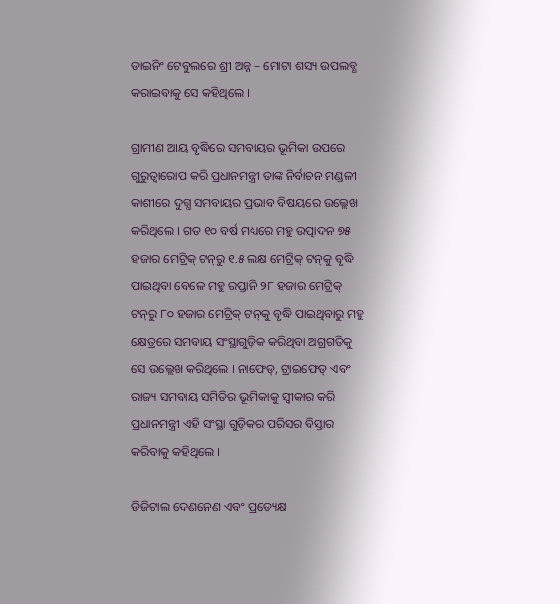ଡାଇନିଂ ଟେବୁଲରେ ଶ୍ରୀ ଅନ୍ନ – ମୋଟା ଶସ୍ୟ ଉପଲବ୍ଧ କରାଇବାକୁ ସେ କହିଥିଲେ ।

ଗ୍ରାମୀଣ ଆୟ ବୃଦ୍ଧିରେ ସମବାୟର ଭୂମିକା ଉପରେ ଗୁରୁତ୍ୱାରୋପ କରି ପ୍ରଧାନମନ୍ତ୍ରୀ ତାଙ୍କ ନିର୍ବାଚନ ମଣ୍ଡଳୀ କାଶୀରେ ଦୁଗ୍ଧ ସମବାୟର ପ୍ରଭାବ ବିଷୟରେ ଉଲ୍ଲେଖ କରିଥିଲେ । ଗତ ୧୦ ବର୍ଷ ମଧ୍ୟରେ ମହୁ ଉତ୍ପାଦନ ୭୫ ହଜାର ମେଟ୍ରିକ୍ ଟନ୍‌ରୁ ୧.୫ ଲକ୍ଷ ମେଟ୍ରିକ୍ ଟନ୍‌କୁ ବୃଦ୍ଧି ପାଇଥିବା ବେଳେ ମହୁ ରପ୍ତାନି ୨୮ ହଜାର ମେଟ୍ରିକ୍ ଟନ୍‌ରୁ ୮୦ ହଜାର ମେଟ୍ରିକ୍ ଟନ୍‌କୁ ବୃଦ୍ଧି ପାଇଥିବାରୁ ମହୁ କ୍ଷେତ୍ରରେ ସମବାୟ ସଂସ୍ଥାଗୁଡ଼ିକ କରିଥିବା ଅଗ୍ରଗତିକୁ ସେ ଉଲ୍ଲେଖ କରିଥିଲେ । ନାଫେଡ୍‌, ଟ୍ରାଇଫେଡ୍ ଏବଂ ରାଜ୍ୟ ସମବାୟ ସମିତିର ଭୂମିକାକୁ ସ୍ୱୀକାର କରି ପ୍ରଧାନମନ୍ତ୍ରୀ ଏହି ସଂସ୍ଥା ଗୁଡ଼ିକର ପରିସର ବିସ୍ତାର କରିବାକୁ କହିଥିଲେ ।

ଡିଜିଟାଲ ଦେଣନେଣ ଏବଂ ପ୍ରତ୍ୟେକ୍ଷ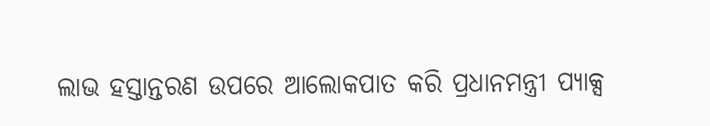ଲାଭ ହସ୍ତାନ୍ତରଣ ଉପରେ ଆଲୋକପାତ କରି ପ୍ରଧାନମନ୍ତ୍ରୀ ପ୍ୟାକ୍ସ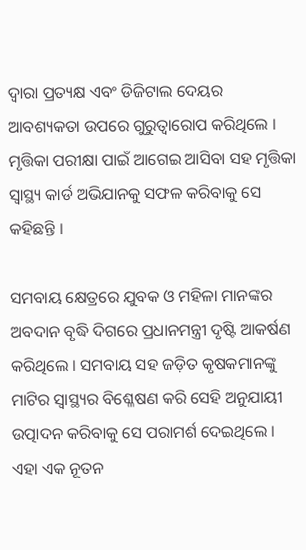ଦ୍ୱାରା ପ୍ରତ୍ୟକ୍ଷ ଏବଂ ଡିଜିଟାଲ ଦେୟର ଆବଶ୍ୟକତା ଉପରେ ଗୁରୁତ୍ୱାରୋପ କରିଥିଲେ । ମୃତ୍ତିକା ପରୀକ୍ଷା ପାଇଁ ଆଗେଇ ଆସିବା ସହ ମୃତ୍ତିକା ସ୍ୱାସ୍ଥ୍ୟ କାର୍ଡ ଅଭିଯାନକୁ ସଫଳ କରିବାକୁ ସେ କହିଛନ୍ତି ।

ସମବାୟ କ୍ଷେତ୍ରରେ ଯୁବକ ଓ ମହିଳା ମାନଙ୍କର ଅବଦାନ ବୃଦ୍ଧି ଦିଗରେ ପ୍ରଧାନମନ୍ତ୍ରୀ ଦୃଷ୍ଟି ଆକର୍ଷଣ କରିଥିଲେ । ସମବାୟ ସହ ଜଡ଼ିତ କୃଷକମାନଙ୍କୁ ମାଟିର ସ୍ୱାସ୍ଥ୍ୟର ବିଶ୍ଳେଷଣ କରି ସେହି ଅନୁଯାୟୀ ଉତ୍ପାଦନ କରିବାକୁ ସେ ପରାମର୍ଶ ଦେଇଥିଲେ । ଏହା ଏକ ନୂତନ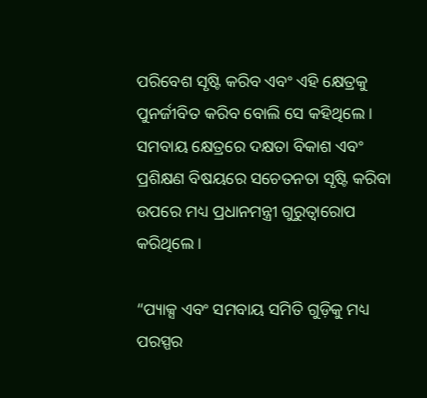ପରିବେଶ ସୃଷ୍ଟି କରିବ ଏବଂ ଏହି କ୍ଷେତ୍ରକୁ ପୁନର୍ଜୀବିତ କରିବ ବୋଲି ସେ କହିଥିଲେ । ସମବାୟ କ୍ଷେତ୍ରରେ ଦକ୍ଷତା ବିକାଶ ଏବଂ ପ୍ରଶିକ୍ଷଣ ବିଷୟରେ ସଚେତନତା ସୃଷ୍ଟି କରିବା ଉପରେ ମଧ୍ୟ ପ୍ରଧାନମନ୍ତ୍ରୀ ଗୁରୁତ୍ୱାରୋପ କରିଥିଲେ ।

“ପ୍ୟାକ୍ସ ଏବଂ ସମବାୟ ସମିତି ଗୁଡ଼ିକୁ ମଧ୍ୟ ପରସ୍ପର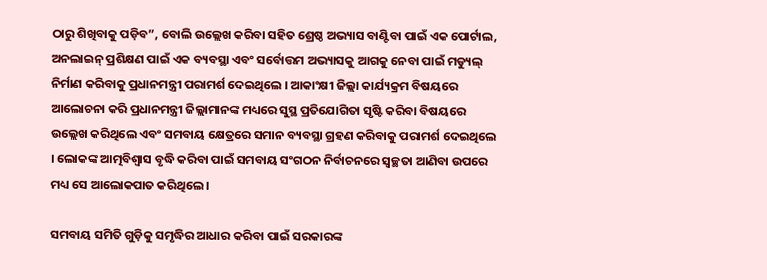ଠାରୁ ଶିଖିବାକୁ ପଡ଼ିବ”, ବୋଲି ଉଲ୍ଲେଖ କରିବା ସହିତ ଶ୍ରେଷ୍ଠ ଅଭ୍ୟାସ ବାଣ୍ଟିବା ପାଇଁ ଏକ ପୋର୍ଟାଲ, ଅନଲାଇନ୍ ପ୍ରଶିକ୍ଷଣ ପାଇଁ ଏକ ବ୍ୟବସ୍ଥା ଏବଂ ସର୍ବୋତ୍ତମ ଅଭ୍ୟାସକୁ ଆଗକୁ ନେବା ପାଇଁ ମଡ୍ୟୁଲ୍ ନିର୍ମାଣ କରିବାକୁ ପ୍ରଧାନମନ୍ତ୍ରୀ ପରାମର୍ଶ ଦେଇଥିଲେ । ଆକାଂକ୍ଷୀ ଜିଲ୍ଲା କାର୍ଯ୍ୟକ୍ରମ ବିଷୟରେ ଆଲୋଚନା କରି ପ୍ରଧାନମନ୍ତ୍ରୀ ଜିଲ୍ଲାମାନଙ୍କ ମଧ୍ୟରେ ସୁସ୍ଥ ପ୍ରତିଯୋଗିତା ସୃଷ୍ଟି କରିବା ବିଷୟରେ ଉଲ୍ଲେଖ କରିଥିଲେ ଏବଂ ସମବାୟ କ୍ଷେତ୍ରରେ ସମାନ ବ୍ୟବସ୍ଥା ଗ୍ରହଣ କରିବାକୁ ପରାମର୍ଶ ଦେଇଥିଲେ । ଲୋକଙ୍କ ଆତ୍ମବିଶ୍ୱାସ ବୃଦ୍ଧି କରିବା ପାଇଁ ସମବାୟ ସଂଗଠନ ନିର୍ବାଚନରେ ସ୍ୱଚ୍ଛତା ଆଣିବା ଉପରେ ମଧ୍ୟ ସେ ଆଲୋକପାତ କରିଥିଲେ ।

ସମବାୟ ସମିତି ଗୁଡ଼ିକୁ ସମୃଦ୍ଧିର ଆଧାର କରିବା ପାଇଁ ସରକାରଙ୍କ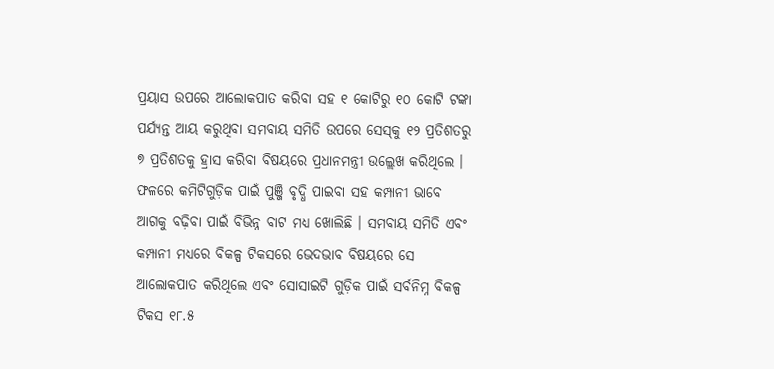ପ୍ରୟାସ ଉପରେ ଆଲୋକପାତ କରିବା ସହ ୧ କୋଟିରୁ ୧୦ କୋଟି ଟଙ୍କା ପର୍ଯ୍ୟନ୍ତ ଆୟ କରୁଥିବା ସମବାୟ ସମିତି ଉପରେ ସେସ୍‌କୁ ୧୨ ପ୍ରତିଶତରୁ ୭ ପ୍ରତିଶତକୁ ହ୍ରାସ କରିବା ବିଷୟରେ ପ୍ରଧାନମନ୍ତ୍ରୀ ଉଲ୍ଲେଖ କରିଥିଲେ । ଫଳରେ କମିଟିଗୁଡ଼ିକ ପାଇଁ ପୁଞ୍ଜି ବୃଦ୍ଧି ପାଇବା ସହ କମ୍ପାନୀ ଭାବେ ଆଗକୁ ବଢ଼ିବା ପାଇଁ ବିଭିନ୍ନ ବାଟ ମଧ୍ୟ ଖୋଲିଛି । ସମବାୟ ସମିତି ଏବଂ କମ୍ପାନୀ ମଧ୍ୟରେ ବିକଳ୍ପ ଟିକସରେ ଭେଦଭାବ ବିଷୟରେ ସେ ଆଲୋକପାତ କରିଥିଲେ ଏବଂ ସୋସାଇଟି ଗୁଡ଼ିକ ପାଇଁ ସର୍ବନିମ୍ନ ବିକଳ୍ପ ଟିକସ ୧୮.୫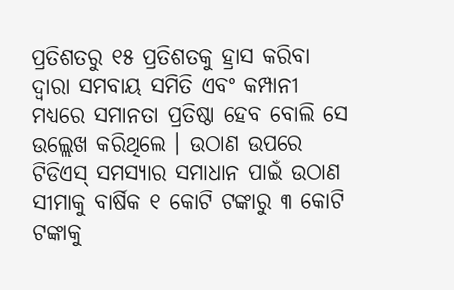ପ୍ରତିଶତରୁ ୧୫ ପ୍ରତିଶତକୁ ହ୍ରାସ କରିବା ଦ୍ୱାରା ସମବାୟ ସମିତି ଏବଂ କମ୍ପାନୀ ମଧ୍ୟରେ ସମାନତା ପ୍ରତିଷ୍ଠା ହେବ ବୋଲି ସେ ଉଲ୍ଲେଖ କରିଥିଲେ । ଉଠାଣ ଉପରେ ଟିଡିଏସ୍ ସମସ୍ୟାର ସମାଧାନ ପାଇଁ ଉଠାଣ ସୀମାକୁ ବାର୍ଷିକ ୧ କୋଟି ଟଙ୍କାରୁ ୩ କୋଟି ଟଙ୍କାକୁ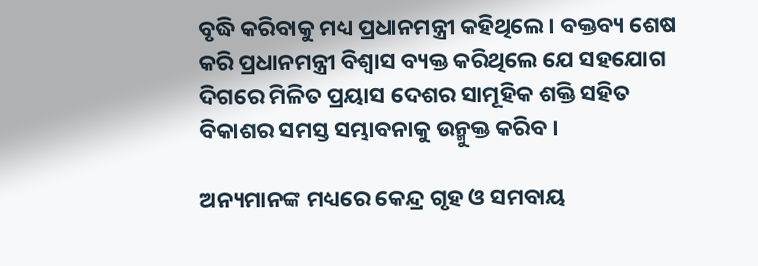ବୃଦ୍ଧି କରିବାକୁ ମଧ୍ୟ ପ୍ରଧାନମନ୍ତ୍ରୀ କହିଥିଲେ । ବକ୍ତବ୍ୟ ଶେଷ କରି ପ୍ରଧାନମନ୍ତ୍ରୀ ବିଶ୍ୱାସ ବ୍ୟକ୍ତ କରିଥିଲେ ଯେ ସହଯୋଗ ଦିଗରେ ମିଳିତ ପ୍ରୟାସ ଦେଶର ସାମୂହିକ ଶକ୍ତି ସହିତ ବିକାଶର ସମସ୍ତ ସମ୍ଭାବନାକୁ ଉନ୍ମୁକ୍ତ କରିବ ।

ଅନ୍ୟମାନଙ୍କ ମଧ୍ୟରେ କେନ୍ଦ୍ର ଗୃହ ଓ ସମବାୟ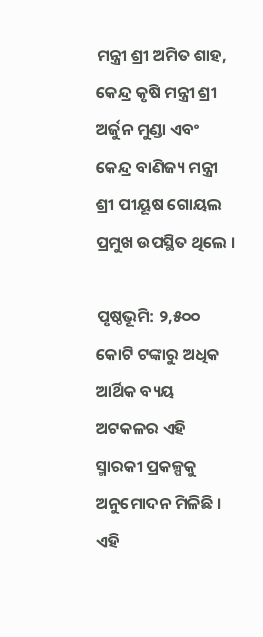ମନ୍ତ୍ରୀ ଶ୍ରୀ ଅମିତ ଶାହ, କେନ୍ଦ୍ର କୃଷି ମନ୍ତ୍ରୀ ଶ୍ରୀ ଅର୍ଜୁନ ମୁଣ୍ଡା ଏବଂ କେନ୍ଦ୍ର ବାଣିଜ୍ୟ ମନ୍ତ୍ରୀ ଶ୍ରୀ ପୀୟୂଷ ଗୋୟଲ ପ୍ରମୁଖ ଉପସ୍ଥିତ ଥିଲେ ।

ପୃଷ୍ଠଭୂମି: ୨,୫୦୦ କୋଟି ଟଙ୍କାରୁ ଅଧିକ ଆର୍ଥିକ ବ୍ୟୟ ଅଟକଳର ଏହି ସ୍ମାରକୀ ପ୍ରକଳ୍ପକୁ ଅନୁମୋଦନ ମିଳିଛି । ଏହି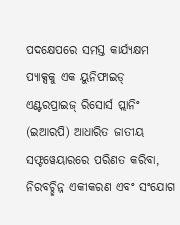ପଦକ୍ଷେପରେ ସମସ୍ତ କାର୍ଯ୍ୟକ୍ଷମ ପ୍ୟାକ୍ସକୁ ଏକ ୟୁନିଫାଇଡ୍ ଏଣ୍ଟରପ୍ରାଇଜ୍ ରିସୋର୍ସ ପ୍ଲାନିଂ (ଇଆରପି) ଆଧାରିତ ଜାତୀୟ ସଫ୍ଟୱେୟାରରେ ପରିଣତ କରିବା, ନିରବଚ୍ଛିନ୍ନ ଏକୀକରଣ ଏବଂ ସଂଯୋଗ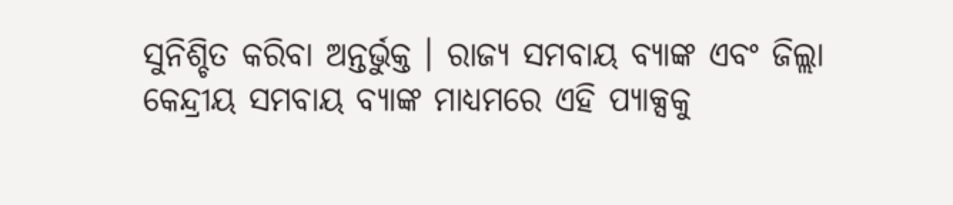ସୁନିଶ୍ଚିତ କରିବା ଅନ୍ତର୍ଭୁକ୍ତ । ରାଜ୍ୟ ସମବାୟ ବ୍ୟାଙ୍କ ଏବଂ ଜିଲ୍ଲା କେନ୍ଦ୍ରୀୟ ସମବାୟ ବ୍ୟାଙ୍କ ମାଧ୍ୟମରେ ଏହି ପ୍ୟାକ୍ସକୁ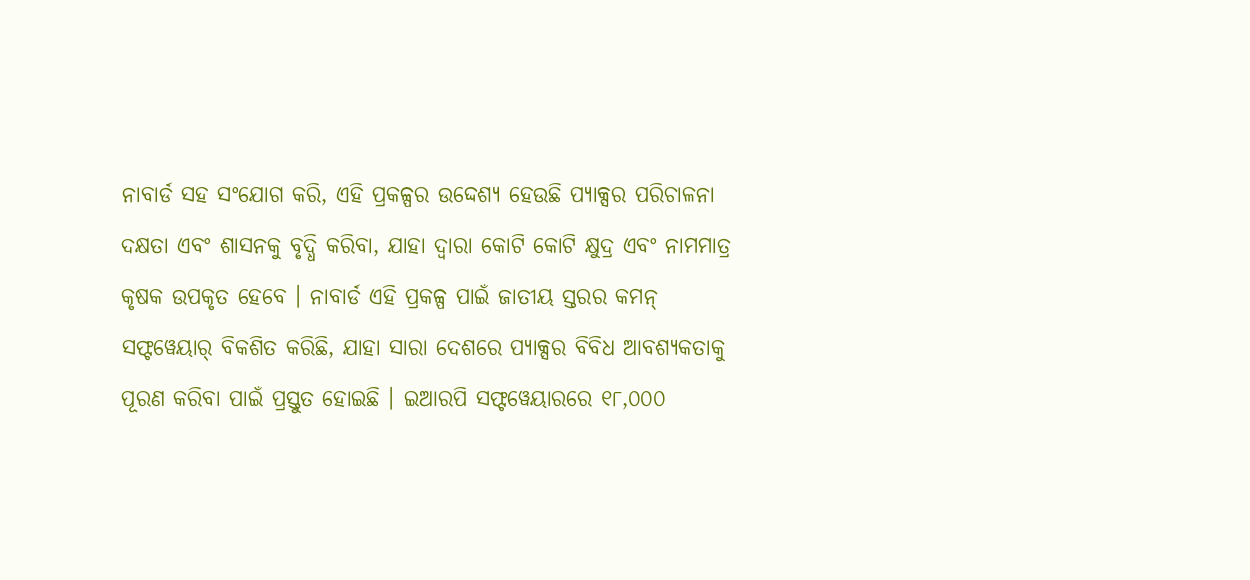ନାବାର୍ଡ ସହ ସଂଯୋଗ କରି, ଏହି ପ୍ରକଳ୍ପର ଉଦ୍ଦେଶ୍ୟ ହେଉଛି ପ୍ୟାକ୍ସର ପରିଚାଳନା ଦକ୍ଷତା ଏବଂ ଶାସନକୁ ବୃଦ୍ଧି କରିବା, ଯାହା ଦ୍ୱାରା କୋଟି କୋଟି କ୍ଷୁଦ୍ର ଏବଂ ନାମମାତ୍ର କୃଷକ ଉପକୃତ ହେବେ । ନାବାର୍ଡ ଏହି ପ୍ରକଳ୍ପ ପାଇଁ ଜାତୀୟ ସ୍ତରର କମନ୍ ସଫ୍ଟୱେୟାର୍ ବିକଶିତ କରିଛି, ଯାହା ସାରା ଦେଶରେ ପ୍ୟାକ୍ସର ବିବିଧ ଆବଶ୍ୟକତାକୁ ପୂରଣ କରିବା ପାଇଁ ପ୍ରସ୍ତୁତ ହୋଇଛି । ଇଆରପି ସଫ୍ଟୱେୟାରରେ ୧୮,୦୦୦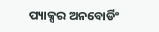ପ୍ୟାକ୍ସର ଅନବୋର୍ଡିଂ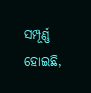ସମ୍ପୂର୍ଣ୍ଣ ହୋଇଛି,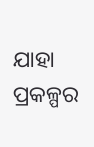ଯାହା ପ୍ରକଳ୍ପର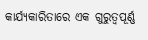କାର୍ଯ୍ୟକାରିତାରେ ଏକ ଗୁରୁତ୍ୱପୂର୍ଣ୍ଣ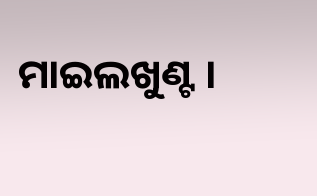ମାଇଲଖୁଣ୍ଟ ।